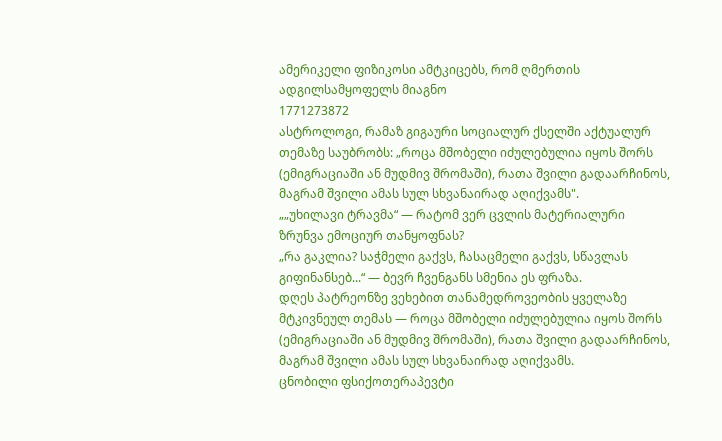ამერიკელი ფიზიკოსი ამტკიცებს, რომ ღმერთის ადგილსამყოფელს მიაგნო
1771273872
ასტროლოგი, რამაზ გიგაური სოციალურ ქსელში აქტუალურ თემაზე საუბრობს: „როცა მშობელი იძულებულია იყოს შორს (ემიგრაციაში ან მუდმივ შრომაში), რათა შვილი გადაარჩინოს, მაგრამ შვილი ამას სულ სხვანაირად აღიქვამს".
„„უხილავი ტრავმა“ — რატომ ვერ ცვლის მატერიალური ზრუნვა ემოციურ თანყოფნას?
„რა გაკლია? საჭმელი გაქვს, ჩასაცმელი გაქვს, სწავლას გიფინანსებ...“ — ბევრ ჩვენგანს სმენია ეს ფრაზა.
დღეს პატრეონზე ვეხებით თანამედროვეობის ყველაზე მტკივნეულ თემას — როცა მშობელი იძულებულია იყოს შორს (ემიგრაციაში ან მუდმივ შრომაში), რათა შვილი გადაარჩინოს, მაგრამ შვილი ამას სულ სხვანაირად აღიქვამს.
ცნობილი ფსიქოთერაპევტი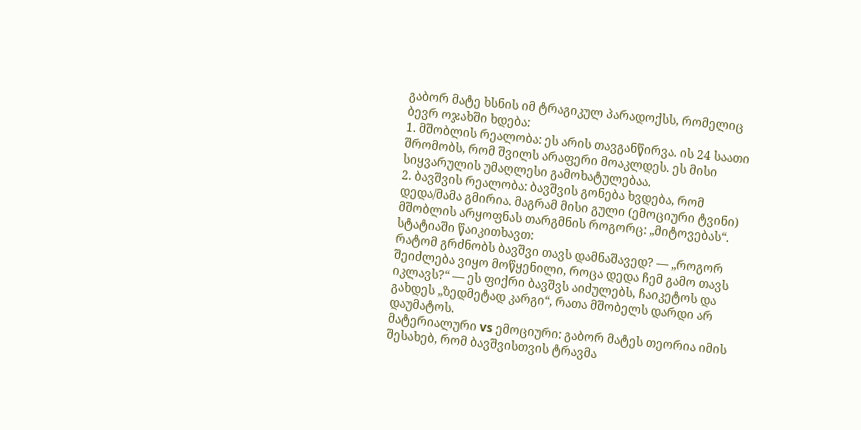გაბორ მატე ხსნის იმ ტრაგიკულ პარადოქსს, რომელიც ბევრ ოჯახში ხდება:
1. მშობლის რეალობა: ეს არის თავგანწირვა. ის 24 საათი შრომობს, რომ შვილს არაფერი მოაკლდეს. ეს მისი სიყვარულის უმაღლესი გამოხატულებაა.
2. ბავშვის რეალობა: ბავშვის გონება ხვდება, რომ დედა/მამა გმირია. მაგრამ მისი გული (ემოციური ტვინი) მშობლის არყოფნას თარგმნის როგორც: „მიტოვებას“.
სტატიაში წაიკითხავთ:
რატომ გრძნობს ბავშვი თავს დამნაშავედ? — „როგორ შეიძლება ვიყო მოწყენილი, როცა დედა ჩემ გამო თავს იკლავს?“ — ეს ფიქრი ბავშვს აიძულებს, ჩაიკეტოს და გახდეს „ზედმეტად კარგი“, რათა მშობელს დარდი არ დაუმატოს.
მატერიალური vs ემოციური: გაბორ მატეს თეორია იმის შესახებ, რომ ბავშვისთვის ტრავმა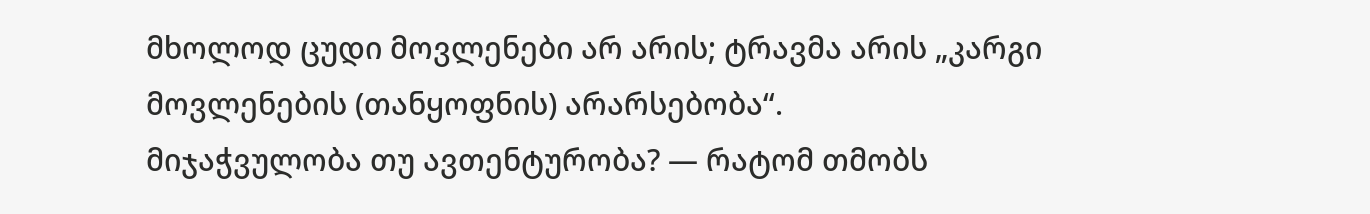მხოლოდ ცუდი მოვლენები არ არის; ტრავმა არის „კარგი მოვლენების (თანყოფნის) არარსებობა“.
მიჯაჭვულობა თუ ავთენტურობა? — რატომ თმობს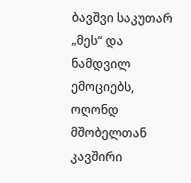ბავშვი საკუთარ „მეს“ და ნამდვილ ემოციებს, ოღონდ მშობელთან კავშირი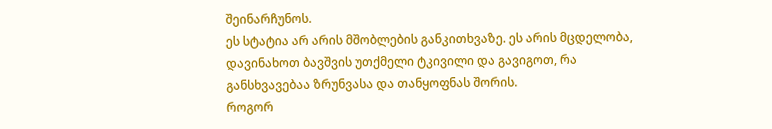შეინარჩუნოს.
ეს სტატია არ არის მშობლების განკითხვაზე. ეს არის მცდელობა, დავინახოთ ბავშვის უთქმელი ტკივილი და გავიგოთ, რა განსხვავებაა ზრუნვასა და თანყოფნას შორის.
როგორ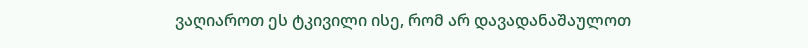ვაღიაროთ ეს ტკივილი ისე, რომ არ დავადანაშაულოთ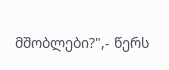მშობლები?",- წერს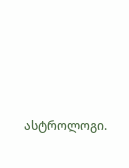ასტროლოგი.